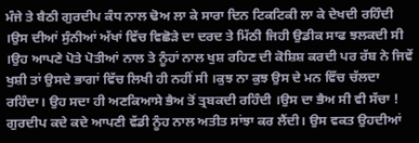ਮੰਜੇ ਤੇ ਬੈਠੀ ਗੁਰਦੀਪ ਕੰਧ ਨਾਲ ਢੋਅ ਲਾ ਕੇ ਸਾਰਾ ਦਿਨ ਟਿਕਟਿਕੀ ਲਾ ਕੇ ਦੇਖਦੀ ਰਹਿੰਦੀ ।ਉਸ ਦੀਆਂ ਸੁੰਨੀਆਂ ਅੱਖਾਂ ਵਿੱਚ ਵਿਛੋੜੇ ਦਾ ਦਰਦ ਤੇ ਮਿੱਠੀ ਜਿਹੀ ਉਡੀਕ ਸਾਫ ਝਲਕਦੀ ਸੀ ।ਉਹ ਆਪਣੇ ਪੋਤੇ ਪੋਤੀਆਂ ਨਾਲ ਤੇ ਨੂੰਹਾਂ ਨਾਲ ਖੁਸ਼ ਰਹਿਣ ਦੀ ਕੋਸ਼ਿਸ਼ ਕਰਦੀ ਪਰ ਰੱਬ ਨੇ ਜਿਵੇਂ ਖੁਸ਼ੀ ਤਾਂ ਉਸਦੇ ਭਾਗਾਂ ਵਿੱਚ ਲਿਖੀ ਹੀ ਨਹੀਂ ਸੀ ।ਕੁਝ ਨਾ ਕੁਝ ਉਸ ਦੇ ਮਨ ਵਿੱਚ ਚੱਲਦਾ ਰਹਿੰਦਾ। ਉਹ ਸਦਾ ਹੀ ਅਣਕਿਆਸੇ ਭੈਅ ਤੋਂ ਤ੍ਰਬਕਦੀ ਰਹਿੰਦੀ ।ਉਸ ਦਾ ਭੈਅ ਸੀ ਵੀ ਸੱਚਾ !
ਗੁਰਦੀਪ ਕਦੇ ਕਦੇ ਆਪਣੀ ਵੱਡੀ ਨੂੰਹ ਨਾਲ ਅਤੀਤ ਸਾਂਝਾ ਕਰ ਲੈਂਦੀ। ਉਸ ਵਕਤ ਉਹਦੀਆਂ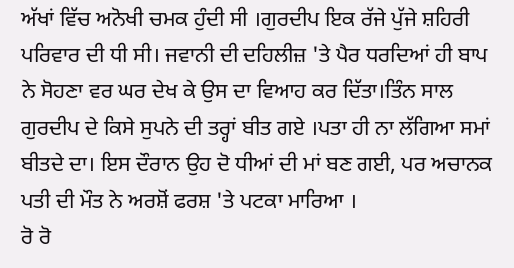ਅੱਖਾਂ ਵਿੱਚ ਅਨੋਖੀ ਚਮਕ ਹੁੰਦੀ ਸੀ ।ਗੁਰਦੀਪ ਇਕ ਰੱਜੇ ਪੁੱਜੇ ਸ਼ਹਿਰੀ ਪਰਿਵਾਰ ਦੀ ਧੀ ਸੀ। ਜਵਾਨੀ ਦੀ ਦਹਿਲੀਜ਼ 'ਤੇ ਪੈਰ ਧਰਦਿਆਂ ਹੀ ਬਾਪ ਨੇ ਸੋਹਣਾ ਵਰ ਘਰ ਦੇਖ ਕੇ ਉਸ ਦਾ ਵਿਆਹ ਕਰ ਦਿੱਤਾ।ਤਿੰਨ ਸਾਲ ਗੁਰਦੀਪ ਦੇ ਕਿਸੇ ਸੁਪਨੇ ਦੀ ਤਰ੍ਹਾਂ ਬੀਤ ਗਏ ।ਪਤਾ ਹੀ ਨਾ ਲੱਗਿਆ ਸਮਾਂ ਬੀਤਦੇ ਦਾ। ਇਸ ਦੌਰਾਨ ਉਹ ਦੋ ਧੀਆਂ ਦੀ ਮਾਂ ਬਣ ਗਈ, ਪਰ ਅਚਾਨਕ ਪਤੀ ਦੀ ਮੌਤ ਨੇ ਅਰਸ਼ੋਂ ਫਰਸ਼ 'ਤੇ ਪਟਕਾ ਮਾਰਿਆ ।
ਰੋ ਰੋ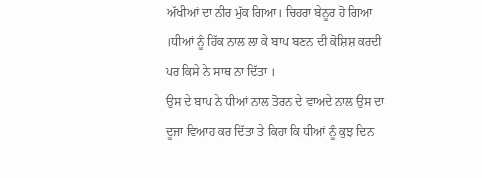ਅੱਖੀਆਂ ਦਾ ਨੀਰ ਮੁੱਕ ਗਿਆ। ਚਿਹਰਾ ਬੇਨੂਰ ਹੋ ਗਿਆ ।ਧੀਆਂ ਨੂੰ ਹਿੱਕ ਨਾਲ ਲਾ ਕੇ ਬਾਪ ਬਣਨ ਦੀ ਕੋਸ਼ਿਸ਼ ਕਰਦੀ ਪਰ ਕਿਸੇ ਨੇ ਸਾਥ ਨਾ ਦਿੱਤਾ ।
ਉਸ ਦੇ ਬਾਪ ਨੇ ਧੀਆਂ ਨਾਲ ਤੋਰਨ ਦੇ ਵਾਅਦੇ ਨਾਲ ਉਸ ਦਾ ਦੂਜਾ ਵਿਆਹ ਕਰ ਦਿੱਤਾ ਤੇ ਕਿਹਾ ਕਿ ਧੀਆਂ ਨੂੰ ਕੁਝ ਦਿਨ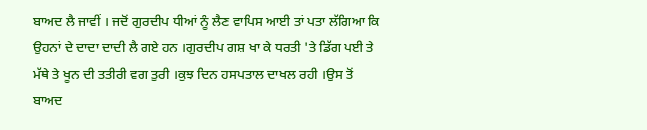ਬਾਅਦ ਲੈ ਜਾਵੀਂ । ਜਦੋਂ ਗੁਰਦੀਪ ਧੀਆਂ ਨੂੰ ਲੈਣ ਵਾਪਿਸ ਆਈ ਤਾਂ ਪਤਾ ਲੱਗਿਆ ਕਿ ਉਹਨਾਂ ਦੇ ਦਾਦਾ ਦਾਦੀ ਲੈ ਗਏ ਹਨ ।ਗੁਰਦੀਪ ਗਸ਼ ਖਾ ਕੇ ਧਰਤੀ 'ਤੇ ਡਿੱਗ ਪਈ ਤੇ ਮੱਥੇ ਤੇ ਖੂਨ ਦੀ ਤਤੀਰੀ ਵਗ ਤੁਰੀ ।ਕੁਝ ਦਿਨ ਹਸਪਤਾਲ ਦਾਖਲ ਰਹੀ ।ਉਸ ਤੋਂ ਬਾਅਦ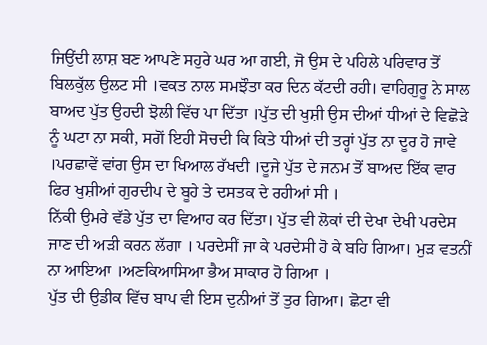ਜਿਉਂਦੀ ਲਾਸ਼ ਬਣ ਆਪਣੇ ਸਹੁਰੇ ਘਰ ਆ ਗਈ, ਜੋ ਉਸ ਦੇ ਪਹਿਲੇ ਪਰਿਵਾਰ ਤੋਂ ਬਿਲਕੁੱਲ ਉਲਟ ਸੀ ।ਵਕਤ ਨਾਲ ਸਮਝੌਤਾ ਕਰ ਦਿਨ ਕੱਟਦੀ ਰਹੀ। ਵਾਹਿਗੁਰੂ ਨੇ ਸਾਲ ਬਾਅਦ ਪੁੱਤ ਉਹਦੀ ਝੋਲੀ ਵਿੱਚ ਪਾ ਦਿੱਤਾ ।ਪੁੱਤ ਦੀ ਖੁਸ਼ੀ ਉਸ ਦੀਆਂ ਧੀਆਂ ਦੇ ਵਿਛੋੜੇ ਨੂੰ ਘਟਾ ਨਾ ਸਕੀ, ਸਗੋਂ ਇਹੀ ਸੋਚਦੀ ਕਿ ਕਿਤੇ ਧੀਆਂ ਦੀ ਤਰ੍ਹਾਂ ਪੁੱਤ ਨਾ ਦੂਰ ਹੋ ਜਾਵੇ ।ਪਰਛਾਵੇਂ ਵਾਂਗ ਉਸ ਦਾ ਖਿਆਲ ਰੱਖਦੀ ।ਦੂਜੇ ਪੁੱਤ ਦੇ ਜਨਮ ਤੋਂ ਬਾਅਦ ਇੱਕ ਵਾਰ ਫਿਰ ਖੁਸ਼ੀਆਂ ਗੁਰਦੀਪ ਦੇ ਬੂਹੇ ਤੇ ਦਸਤਕ ਦੇ ਰਹੀਆਂ ਸੀ ।
ਨਿੱਕੀ ਉਮਰੇ ਵੱਡੇ ਪੁੱਤ ਦਾ ਵਿਆਹ ਕਰ ਦਿੱਤਾ। ਪੁੱਤ ਵੀ ਲੋਕਾਂ ਦੀ ਦੇਖਾ ਦੇਖੀ ਪਰਦੇਸ ਜਾਣ ਦੀ ਅੜੀ ਕਰਨ ਲੱਗਾ । ਪਰਦੇਸੀਂ ਜਾ ਕੇ ਪਰਦੇਸੀ ਹੋ ਕੇ ਬਹਿ ਗਿਆ। ਮੁੜ ਵਤਨੀਂ ਨਾ ਆਇਆ ।ਅਣਕਿਆਸਿਆ ਭੈਅ ਸਾਕਾਰ ਹੋ ਗਿਆ ।
ਪੁੱਤ ਦੀ ਉਡੀਕ ਵਿੱਚ ਬਾਪ ਵੀ ਇਸ ਦੁਨੀਆਂ ਤੋਂ ਤੁਰ ਗਿਆ। ਛੋਟਾ ਵੀ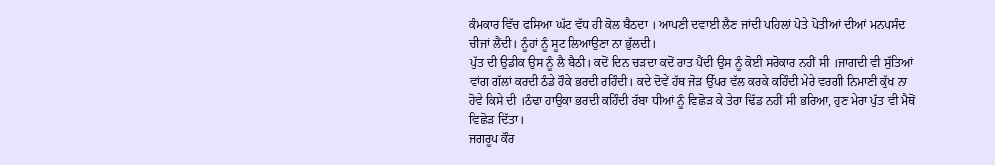ਕੰਮਕਾਰ ਵਿੱਚ ਫਸਿਆ ਘੱਟ ਵੱਧ ਹੀ ਕੋਲ ਬੈਠਦਾ । ਆਪਣੀ ਦਵਾਈ ਲੈਣ ਜਾਂਦੀ ਪਹਿਲਾਂ ਪੋਤੇ ਪੋਤੀਆਂ ਦੀਆਂ ਮਨਪਸੰਦ ਚੀਜਾਂ ਲੈਂਦੀ। ਨੂੰਹਾਂ ਨੂੰ ਸੂਟ ਲਿਆਉਣਾ ਨਾ ਭੁੱਲਦੀ।
ਪੁੱਤ ਦੀ ਉਡੀਕ ਉਸ ਨੂੰ ਲੈ ਬੈਠੀ। ਕਦੋਂ ਦਿਨ ਚੜਦਾ ਕਦੋਂ ਰਾਤ ਪੈਂਦੀ ਉਸ ਨੂੰ ਕੋਈ ਸਰੋਕਾਰ ਨਹੀਂ ਸੀ ।ਜਾਗਦੀ ਵੀ ਸੁੱਤਿਆਂ ਵਾਂਗ ਗੱਲਾਂ ਕਰਦੀ ਠੰਡੇ ਹੌਕੇ ਭਰਦੀ ਰਹਿੰਦੀ। ਕਦੇ ਦੋਵੇਂ ਹੱਥ ਜੋੜ ਉੱਪਰ ਵੱਲ ਕਰਕੇ ਕਹਿੰਦੀ ਮੇਰੇ ਵਰਗੀ ਨਿਮਾਣੀ ਕੁੱਖ ਨਾ ਹੋਵੇ ਕਿਸੇ ਦੀ ।ਠੰਢਾ ਹਾਉਕਾ ਭਰਦੀ ਕਹਿੰਦੀ ਰੱਬਾ ਧੀਆਂ ਨੂੰ ਵਿਛੋੜ ਕੇ ਤੇਰਾ ਢਿੱਡ ਨਹੀਂ ਸੀ ਭਰਿਆ, ਹੁਣ ਮੇਰਾ ਪੁੱਤ ਵੀ ਮੈਥੋਂ ਵਿਛੋੜ ਦਿੱਤਾ।
ਜਗਰੂਪ ਕੌਰ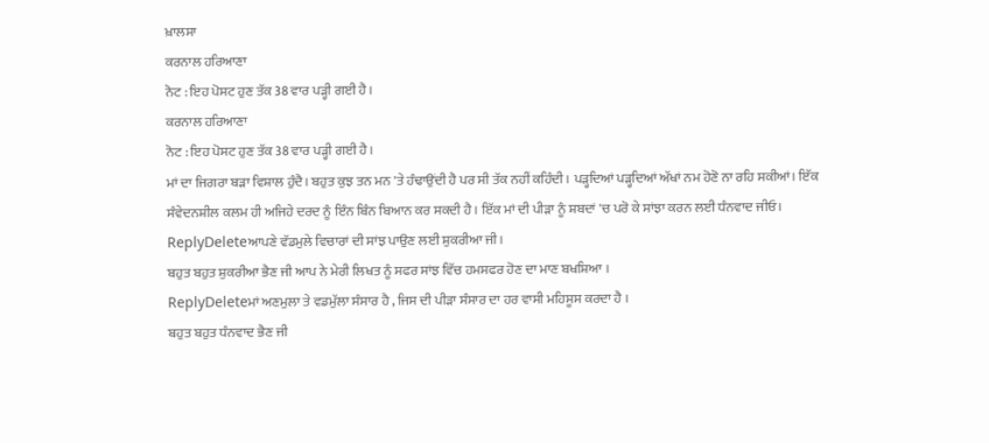ਖ਼ਾਲਸਾ
ਕਰਨਾਲ ਹਰਿਆਣਾ
ਨੋਟ : ਇਹ ਪੋਸਟ ਹੁਣ ਤੱਕ 38 ਵਾਰ ਪੜ੍ਹੀ ਗਈ ਹੈ।
ਕਰਨਾਲ ਹਰਿਆਣਾ
ਨੋਟ : ਇਹ ਪੋਸਟ ਹੁਣ ਤੱਕ 38 ਵਾਰ ਪੜ੍ਹੀ ਗਈ ਹੈ।
ਮਾਂ ਦਾ ਜਿਗਰਾ ਬੜਾ ਵਿਸ਼ਾਲ ਹੁੰਦੈ। ਬਹੁਤ ਕੁਝ ਤਨ ਮਨ 'ਤੇ ਹੰਢਾਉਂਦੀ ਹੈ ਪਰ ਸੀ ਤੱਕ ਨਹੀਂ ਕਹਿੰਦੀ। ਪੜ੍ਹਦਿਆਂ ਪੜ੍ਹਦਿਆਂ ਅੱਖਾਂ ਨਮ ਹੋਣੋ ਨਾ ਰਹਿ ਸਕੀਆਂ। ਇੱਕ ਸੰਵੇਦਨਸ਼ੀਲ ਕਲਮ ਹੀ ਅਜਿਹੇ ਦਰਦ ਨੂੰ ਇੰਨ ਬਿੰਨ ਬਿਆਨ ਕਰ ਸਕਦੀ ਹੈ। ਇੱਕ ਮਾਂ ਦੀ ਪੀੜਾ ਨੂੰ ਸ਼ਬਦਾਂ 'ਚ ਪਰੋ ਕੇ ਸਾਂਝਾ ਕਰਨ ਲਈ ਧੰਨਵਾਦ ਜੀਓ।
ReplyDeleteਆਪਣੇ ਵੱਡਮੁਲੇ ਵਿਚਾਰਾਂ ਦੀ ਸਾਂਝ ਪਾਉਣ ਲਈ ਸ਼ੁਕਰੀਆ ਜੀ।
ਬਹੁਤ ਬਹੁਤ ਸ਼ੁਕਰੀਆ ਭੈਣ ਜੀ ਆਪ ਨੇ ਮੇਰੀ ਲਿਖਤ ਨੂੰ ਸਫਰ ਸਾਂਝ ਵਿੱਚ ਹਮਸਫਰ ਹੋਣ ਦਾ ਮਾਣ ਬਖਸ਼ਿਆ ।
ReplyDeleteਮਾਂ ਅਣਮੁਲਾ ਤੇ ਵਡਮੁੱਲਾ ਸੰਸਾਰ ਹੈ , ਜਿਸ ਦੀ ਪੀੜਾ ਸੰਸਾਰ ਦਾ ਹਰ ਵਾਸੀ ਮਹਿਸੂਸ ਕਰਦਾ ਹੈ ।
ਬਹੁਤ ਬਹੁਤ ਧੰਨਵਾਦ ਭੈਣ ਜੀ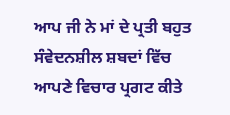ਆਪ ਜੀ ਨੇ ਮਾਂ ਦੇ ਪ੍ਰਤੀ ਬਹੁਤ ਸੰਵੇਦਨਸ਼ੀਲ ਸ਼ਬਦਾਂ ਵਿੱਚ ਆਪਣੇ ਵਿਚਾਰ ਪ੍ਰਗਟ ਕੀਤੇ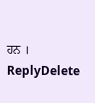ਹਨ ।
ReplyDelete